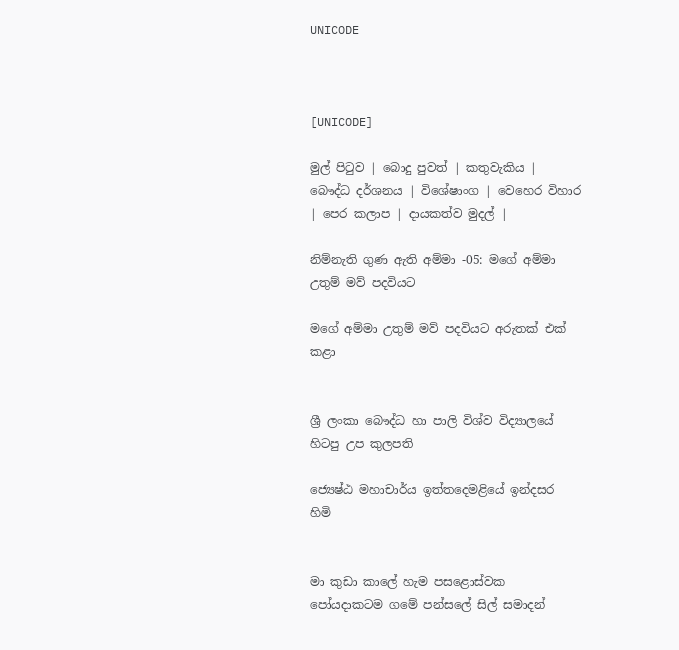UNICODE



[UNICODE]

මුල් පිටුව | බොදු පුවත් | කතුවැකිය | බෞද්ධ දර්ශනය | විශේෂාංග | වෙහෙර විහාර | පෙර කලාප | දායකත්ව මුදල් |

නිම්නැති ගුණ ඇති අම්මා -05: මගේ අම්මා උතුම් මව් පදවියට

මගේ අම්මා උතුම් මව් පදවියට අරුතක් එක් කළා


ශ්‍රී ලංකා බෞද්ධ හා පාලි විශ්ව විද්‍යාලයේ හිටපු උප කුලපති

ජ්‍යෙෂ්ඨ මහාචාර්ය ඉත්තදෙමළියේ ඉන්දසර හිමි


මා කුඩා කාලේ හැම පසළොස්වක පෝයදාකටම ගමේ පන්සලේ සිල් සමාදන්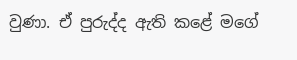වුණා. ඒ පුරුද්ද ඇති කළේ මගේ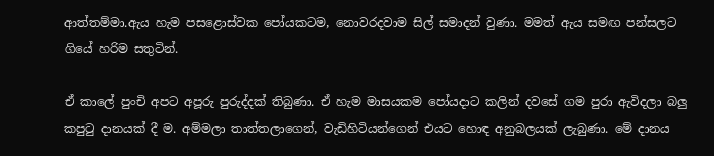ආත්තම්මා.ඇය හැම පසළොස්වක පෝයකටම, නොවරදවාම සිල් සමාදන් වුණා. මමත් ඇය සමඟ පන්සලට ගියේ හරිම සතුටින්.

ඒ කාලේ පුංචි අපට අපූරු පුරුද්දක් තිබුණා. ඒ හැම මාසයකම පෝයදාට කලින් දවසේ ගම පුරා ඇවිදලා බලු කපුටු දානයක් දී ම. අම්මලා තාත්තලාගෙන්, වැඩිහිටියන්ගෙන් එයට හොඳ අනුබලයක් ලැබුණා. මේ දානය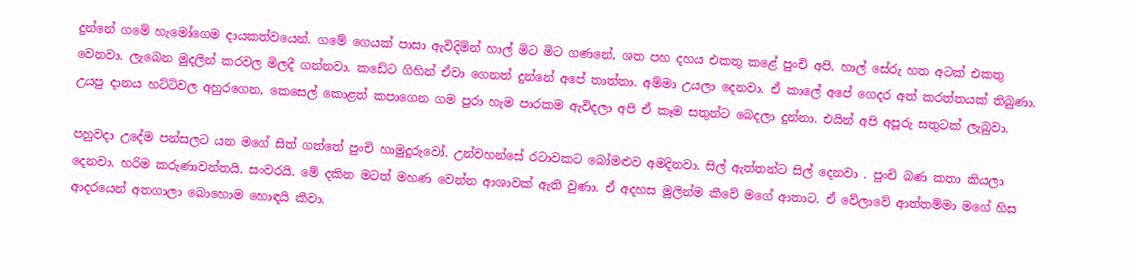දුන්නේ ගමේ හැමෝගෙම දායකත්වයෙන්. ගමේ ගෙයක් පාසා ඇවිදිමින් හාල් මිට මිට ගණනේ, ශත පහ දහය එකතු කළේ පුංචි අපි. හාල් සේරු හත අටක් එකතු වෙනවා. ලැබෙන මුදලින් කරවල මිලදී ගන්නවා. කඩේට ගිහින් ඒවා ගෙනත් දුන්නේ අපේ තාත්තා. අම්මා උයලා දෙනවා. ඒ කාලේ අපේ ගෙදර අත් කරත්තයක් තිබුණා. උයපු දානය හට්ටිවල අහුරගෙන, කෙසෙල් කොළත් කපාගෙන ගම පුරා හැම පාරකම ඇවිදලා අපි ඒ කෑම සතුන්ට බෙදලා දුන්නා. එයින් අපි අපූරු සතුටක් ලැබුවා.

පහුවදා උදේම පන්සලට යන මගේ සිත් ගත්තේ පුංචි හාමුදුරුවෝ. උන්වහන්සේ රටාවකට බෝමළුව අමදිනවා. සිල් ඇත්තන්ට සිල් දෙනවා . පුංචි බණ කතා කියලා දෙනවා. හරිම කරුණාවන්තයි. සංවරයි. මේ දකින මටත් මහණ වෙන්න ආශාවක් ඇති වුණා. ඒ අදහස මුලින්ම කීවේ මගේ ආතාට. ඒ වේලාවේ ආත්තම්මා මගේ හිස ආදරයෙන් අතගාලා බොහොම හොඳයි කීවා.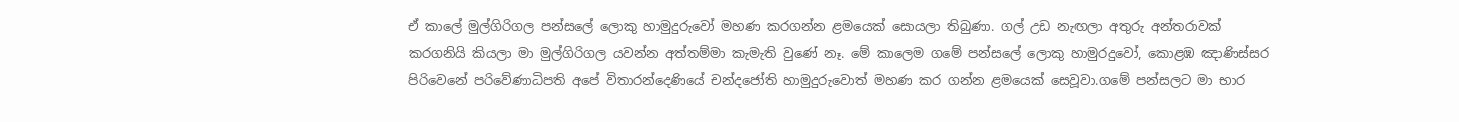ඒ කාලේ මුල්ගිරිගල පන්සලේ ලොකු හාමුදුරුවෝ මහණ කරගන්න ළමයෙක් සොයලා තිබුණා. ගල් උඩ නැඟලා අතුරු අන්තරාවක් කරගනියි කියලා මා මුල්ගිරිගල යවන්න අත්තම්මා කැමැති වුණේ නෑ. මේ කාලෙම ගමේ පන්සලේ ලොකු හාමුරදුවෝ, කොළඹ ඤාණිස්සර පිරිවෙනේ පරිවේණාධිපති අපේ විතාරන්දෙණියේ චන්දජෝති හාමුදුරුවොත් මහණ කර ගන්න ළමයෙක් සෙවූවා.ගමේ පන්සලට මා භාර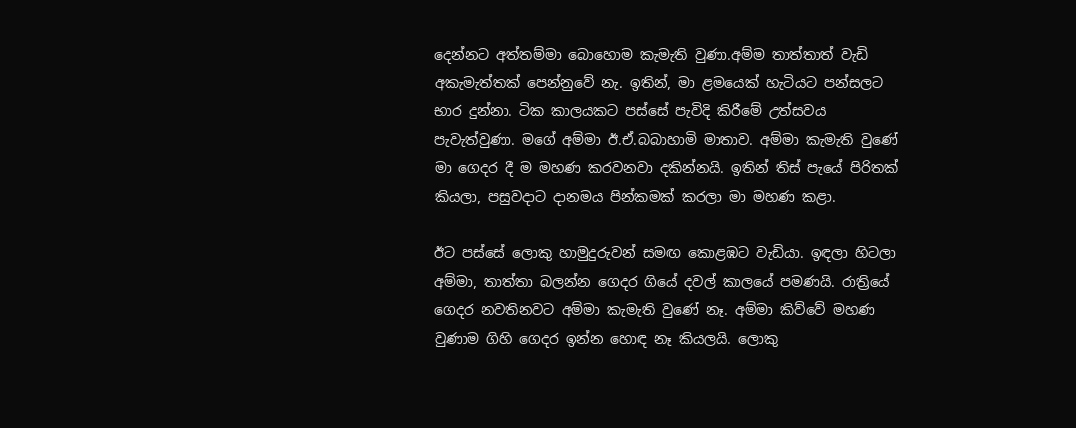දෙන්නට අත්තම්මා බොහොම කැමැති වුණා.අම්ම තාත්තාත් වැඩි අකැමැත්තක් පෙන්නුවේ නැ. ඉතින්, මා ළමයෙක් හැටියට පන්සලට භාර දුන්නා. ටික කාලයකට පස්සේ පැවිදි කිරීමේ උත්සවය පැවැත්වුණා. මගේ අම්මා ඊ.ඒ.බබාහාමි මාතාව. අම්මා කැමැති වුණේ මා ගෙදර දී ම මහණ කරවනවා දකින්නයි. ඉතින් තිස් පැයේ පිරිතක් කියලා, පසුවදාට දානමය පින්කමක් කරලා මා මහණ කළා.

ඊට පස්සේ ලොකු හාමුදුරුවන් සමඟ කොළඹට වැඩියා. ඉඳලා හිටලා අම්මා, තාත්තා බලන්න ගෙදර ගියේ දවල් කාලයේ පමණයි. රාත්‍රියේ ගෙදර නවතිනවට අම්මා කැමැති වුණේ නෑ. අම්මා කිව්වේ මහණ වුණාම ගිහි ගෙදර ඉන්න හොඳ නෑ කියලයි. ලොකු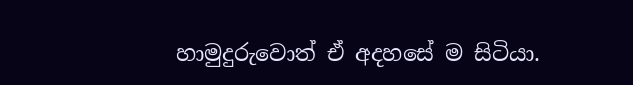හාමුදුරුවොත් ඒ අදහසේ ම සිටියා.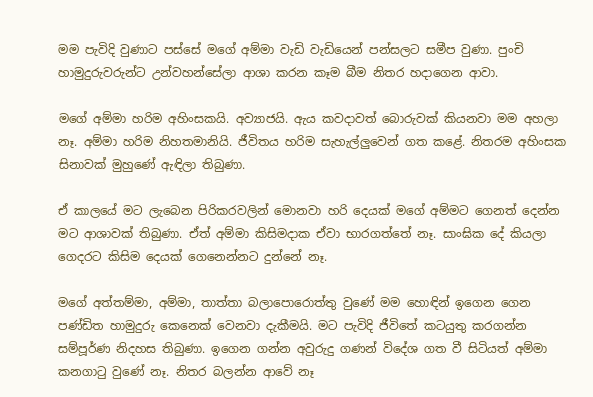මම පැවිදි වුණාට පස්සේ මගේ අම්මා වැඩි වැඩියෙන් පන්සලට සමීප වුණා. පුංචි හාමුදුරුවරුන්ට උන්වහන්සේලා ආශා කරන කෑම බීම නිතර හදාගෙන ආවා.

මගේ අම්මා හරිම අහිංසකයි. අව්‍යාජයි. ඇය කවදාවත් බොරුවක් කියනවා මම අහලා නෑ. අම්මා හරිම නිහතමානියි. ජීවිතය හරිම සැහැල්ලුවෙන් ගත කළේ. නිතරම අහිංසක සිනාවක් මුහුණේ ඇඳිලා තිබුණා.

ඒ කාලයේ මට ලැබෙන පිරිකරවලින් මොනවා හරි දෙයක් මගේ අම්මට ගෙනත් දෙන්න මට ආශාවක් තිබුණා. ඒත් අම්මා කිසිමදාක ඒවා භාරගත්තේ නෑ. සාංඝික දේ කියලා ගෙදරට කිසිම දෙයක් ගෙනෙන්නට දුන්නේ නෑ.

මගේ අත්තම්මා, අම්මා, තාත්තා බලාපොරොත්තු වුණේ මම හොඳින් ඉගෙන ගෙන පණ්ඩිත හාමුදුරු කෙනෙක් වෙනවා දැකීමයි. මට පැවිදි ජීවිතේ කටයුතු කරගන්න සම්පූර්ණ නිදහස තිබුණා. ඉගෙන ගන්න අවුරුදු ගණන් විදේශ ගත වී සිටියත් අම්මා කනගාටු වුණේ නෑ. නිතර බලන්න ආවේ නෑ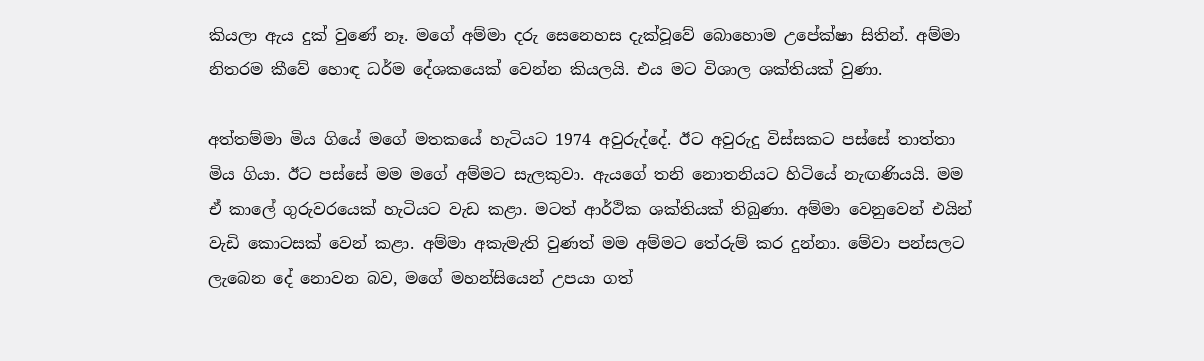කියලා ඇය දුක් වුණේ නෑ. මගේ අම්මා දරු සෙනෙහස දැක්වූවේ බොහොම උපේක්ෂා සිතින්. අම්මා නිතරම කීවේ හොඳ ධර්ම දේශකයෙක් වෙන්න කියලයි. එය මට විශාල ශක්තියක් වුණා.

අත්තම්මා මිය ගියේ මගේ මතකයේ හැටියට 1974 අවුරුද්දේ. ඊට අවුරුදු විස්සකට පස්සේ තාත්තා මිය ගියා. ඊට පස්සේ මම මගේ අම්මට සැලකුවා. ඇයගේ තනි නොතනියට හිටියේ නැඟණියයි. මම ඒ කාලේ ගුරුවරයෙක් හැටියට වැඩ කළා. මටත් ආර්ථික ශක්තියක් තිබුණා. අම්මා වෙනුවෙන් එයින් වැඩි කොටසක් වෙන් කළා. අම්මා අකැමැති වුණත් මම අම්මට තේරුම් කර දුන්නා. මේවා පන්සලට ලැබෙන දේ නොවන බව, මගේ මහන්සියෙන් උපයා ගත්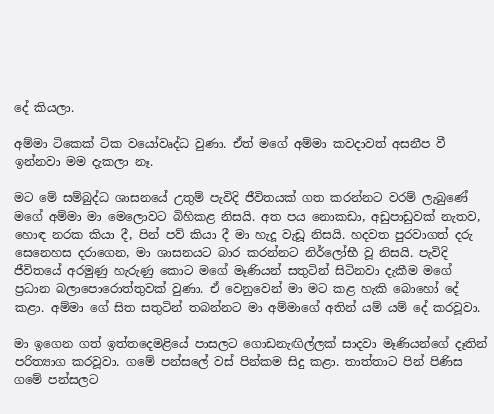දේ කියලා.

අම්මා ටිකෙක් ටික වයෝවෘද්ධ වුණා. ඒත් මගේ අම්මා කවදාවත් අසනීප වී ඉන්නවා මම දැකලා නෑ.

මට මේ සම්බුද්ධ ශාසනයේ උතුම් පැවිදි ජීවිතයක් ගත කරන්නට වරම් ලැබුණේ මගේ අම්මා මා මෙලොවට බිහිකළ නිසයි. අත පය නොකඩා, අඩුපාඩුවක් නැතව, හොඳ නරක කියා දී, පින් පව් කියා දී මා හැදූ වැඩූ නිසයි. හදවත පුරවාගත් දරු සෙනෙහස දරාගෙන, මා ශාසනයට බාර කරන්නට නිර්ලෝභී වූ නිසයි. පැවිදි ජීවිතයේ අරමුණු හැරුණු කොට මගේ මෑණියන් සතුටින් සිටිනවා දැකීම මගේ ප්‍රධාන බලාපොරොත්තුවක් වුණා. ඒ වෙනුවෙන් මා මට කළ හැකි බොහෝ දේ කළා. අම්මා ගේ සිත සතුටින් තබන්නට මා අම්මාගේ අතින් යම් යම් දේ කරවූවා.

මා ඉගෙන ගත් ඉත්තදෙමළියේ පාසලට ගොඩනැඟිල්ලක් සාදවා මෑණියන්ගේ දෑතින් පරිත්‍යාග කරවූවා. ගමේ පන්සලේ වස් පින්කම සිදු කළා. තාත්තාට පින් පිණිස ගමේ පන්සලට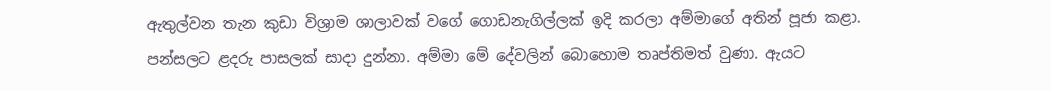ඇතුල්වන තැන කුඩා විශ්‍රාම ශාලාවක් වගේ ගොඩනැගිල්ලක් ඉදි කරලා අම්මාගේ අතින් පූජා කළා. පන්සලට ළදරු පාසලක් සාදා දුන්නා. අම්මා මේ දේවලින් බොහොම තෘප්තිමත් වුණා. ඇයට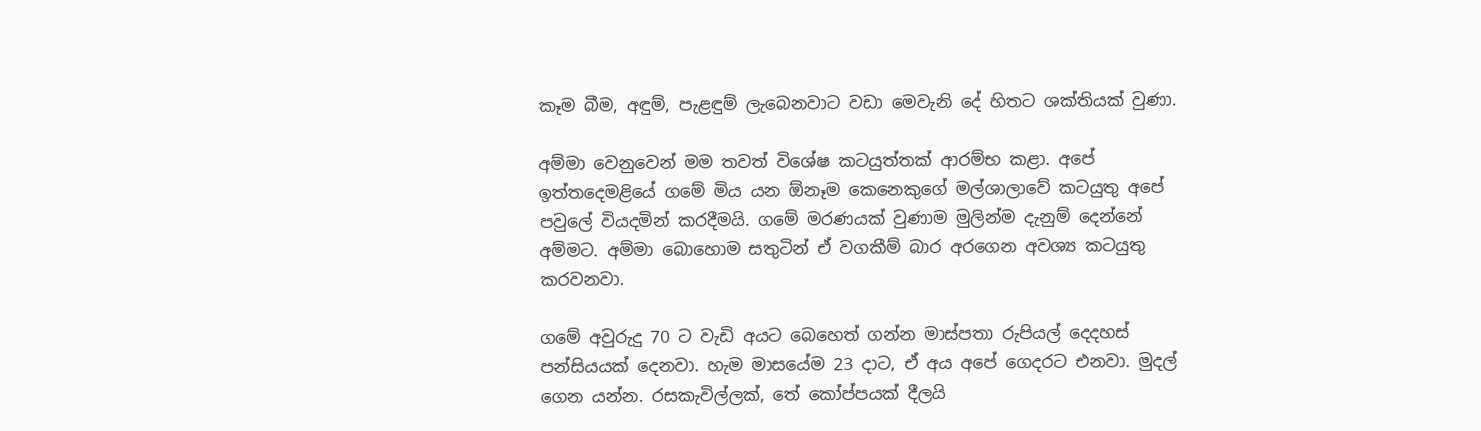කෑම බීම, අඳුම්, පැළඳුම් ලැබෙනවාට වඩා මෙවැනි දේ හිතට ශක්තියක් වුණා.

අම්මා වෙනුවෙන් මම තවත් විශේෂ කටයුත්තක් ආරම්භ කළා. අපේ ඉත්තදෙමළියේ ගමේ මිය යන ඕනෑම කෙනෙකුගේ මල්ශාලාවේ කටයුතු අපේ පවුලේ වියදමින් කරදීමයි. ගමේ මරණයක් වුණාම මුලින්ම දැනුම් දෙන්නේ අම්මට. අම්මා බොහොම සතුටින් ඒ වගකීම් බාර අරගෙන අවශ්‍ය කටයුතු කරවනවා.

ගමේ අවුරුදු 70 ට වැඩි අයට බෙහෙත් ගන්න මාස්පතා රුපියල් දෙදහස් පන්සියයක් දෙනවා. හැම මාසයේම 23 දාට, ඒ අය අපේ ගෙදරට එනවා. මුදල් ගෙන යන්න. රසකැවිල්ලක්, තේ කෝප්පයක් දීලයි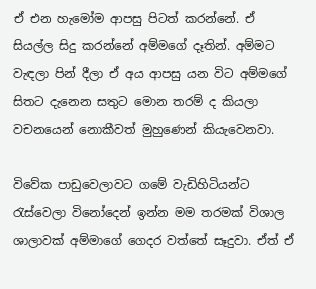ඒ එන හැමෝම ආපසු පිටත් කරන්නේ. ඒ සියල්ල සිදු කරන්නේ අම්මගේ දෑතින්. අම්මට වැඳලා පින් දීලා ඒ අය ආපසු යන විට අම්මගේ සිතට දැනෙන සතුට මොන තරම් ද කියලා වචනයෙන් නොකීවත් මුහුණෙන් කියැවෙනවා.

විවේක පාඩුවෙලාවට ගමේ වැඩිහිටියන්ට රැස්වෙලා විනෝදෙන් ඉන්න මම තරමක් විශාල ශාලාවක් අම්මාගේ ගෙදර වත්තේ සෑදුවා. ඒත් ඒ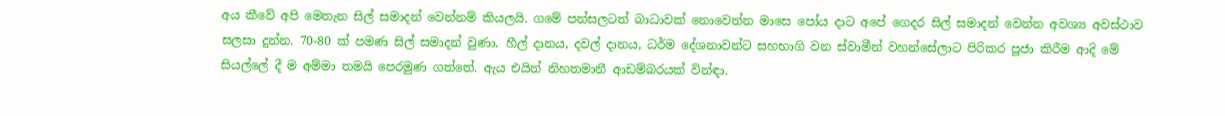අය කීවේ අපි මෙතැන සිල් සමාදන් වෙන්නම් කියලයි. ගමේ පන්සලටත් බාධාවක් නොවෙන්න මාසෙ පෝය දාට අපේ ගෙදර සිල් සමාදන් වෙන්න අවශ්‍ය අවස්ථාව සලසා දුන්න. 70-80 ක් පමණ සිල් සමාදන් වුණා. හීල් දානය, දවල් දානය, ධර්ම දේශනාවන්ට සහභාගි වන ස්වාමීන් වහන්සේලාට පිරිකර පූජා කිරීම ආදි මේ සියල්ලේ දී ම අම්මා තමයි පෙරමුණ ගත්තේ. ඇය එයින් නිහතමානී ආඩම්බරයක් වින්ඳා.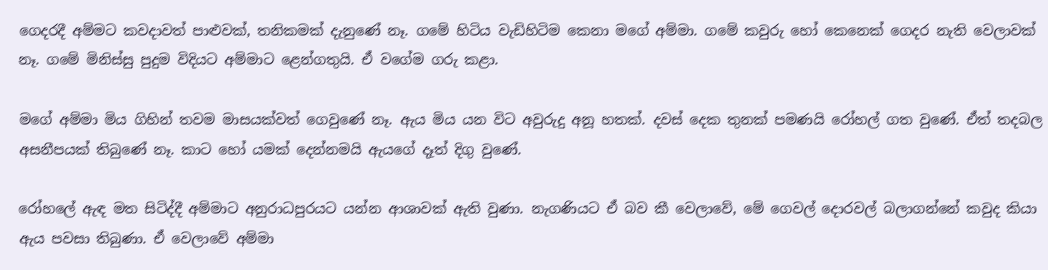ගෙදරදී අම්මට කවදාවත් පාළුවක්, තනිකමක් දැනුණේ නෑ. ගමේ හිටිය වැඩිහිටිම කෙනා මගේ අම්මා. ගමේ කවුරු හෝ කෙනෙක් ගෙදර නැති වෙලාවක් නෑ. ගමේ මිනිස්සු පුදුම විදියට අම්මාට ළෙන්ගතුයි. ඒ වගේම ගරු කළා.

මගේ අම්මා මිය ගිහින් තවම මාසයක්වත් ගෙවුණේ නෑ. ඇය මිය යන විට අවුරුදු අනූ හතක්. දවස් දෙක තුනක් පමණයි රෝහල් ගත වුණේ. ඒත් තදබල අසනීපයක් තිබුණේ නෑ. කාට හෝ යමක් දෙන්නමයි ඇයගේ දෑත් දිගු වුණේ.

රෝහලේ ඇඳ මත සිටිද්දී අම්මාට අනුරාධපුරයට යන්න ආශාවක් ඇති වුණා. නැගණියට ඒ බව කී වෙලාවේ, මේ ගෙවල් දොරවල් බලාගන්නේ කවුද කියා ඇය පවසා තිබුණා. ඒ වෙලාවේ අම්මා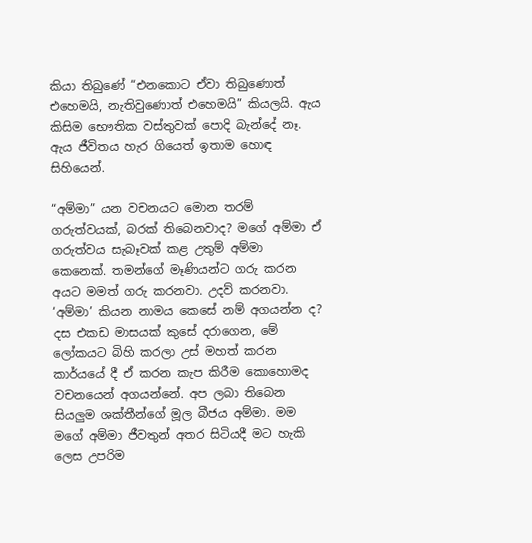කියා තිබුණේ “එනකොට ඒවා තිබුණොත් එහෙමයි, නැතිවුණොත් එහෙමයි” කියලයි. ඇය කිසිම භෞතික වස්තුවක් පොදි බැන්දේ නෑ. ඇය ජීවිතය හැර ගියෙත් ඉතාම හොඳ සිහියෙන්.

“අම්මා” යන වචනයට මොන තරම් ගරුත්වයක්, බරක් තිබෙනවාද? මගේ අම්මා ඒ ගරුත්වය සැබෑවක් කළ උතුම් අම්මා කෙනෙක්. තමන්ගේ මෑණියන්ට ගරු කරන අයට මමත් ගරු කරනවා. උදව් කරනවා. ‘අම්මා’ කියන නාමය කෙසේ නම් අගයන්න ද? දස එකඩ මාසයක් කුසේ දරාගෙන, මේ ලෝකයට බිහි කරලා උස් මහත් කරන කාර්යයේ දී ඒ කරන කැප කිරීම කොහොමද වචනයෙන් අගයන්නේ. අප ලබා තිබෙන සියලුම ශක්තීන්ගේ මූල බීජය අම්මා. මම මගේ අම්මා ජීවතුන් අතර සිටියදී මට හැකි ලෙස උපරිම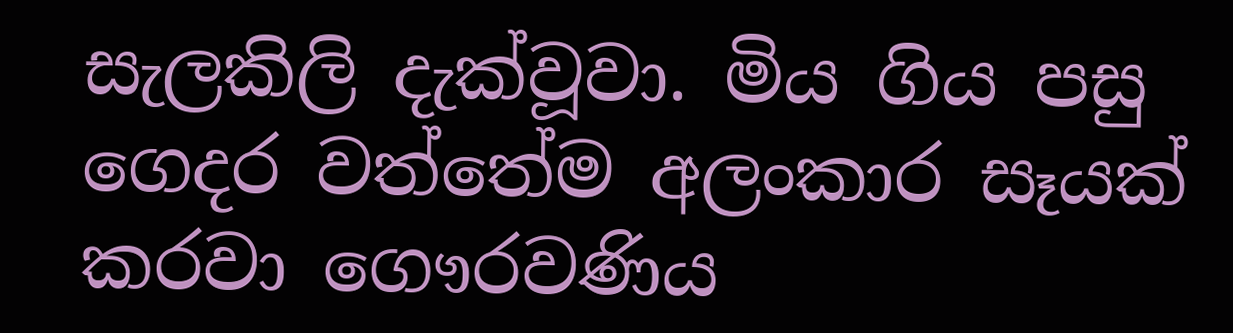සැලකිලි දැක්වූවා. මිය ගිය පසු ගෙදර වත්තේම අලංකාර සෑයක් කරවා ගෞරවණිය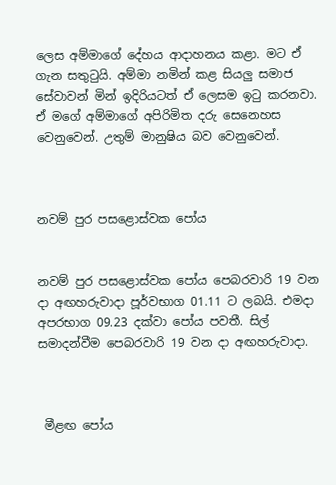ලෙස අම්මාගේ දේහය ආදාහනය කළා. මට ඒ ගැන සතුටුයි. අම්මා නමින් කළ සියලු සමාජ සේවාවන් මින් ඉදිරියටත් ඒ ලෙසම ඉටු කරනවා. ඒ මගේ අම්මාගේ අපිරිමිත දරු සෙනෙහස වෙනුවෙන්. උතුම් මානුෂිය බව වෙනුවෙන්.



නවම් පුර පසළොස්වක පෝය


නවම් පුර පසළොස්වක පෝය පෙබරවාරි 19 වන දා අඟහරුවාදා පූර්වභාග 01.11 ට ලබයි. එමදා අපරභාග 09.23 දක්වා පෝය පවතී. සිල් සමාදන්වීම පෙබරවාරි 19 වන දා අඟහරුවාදා.



 මීළඟ පෝය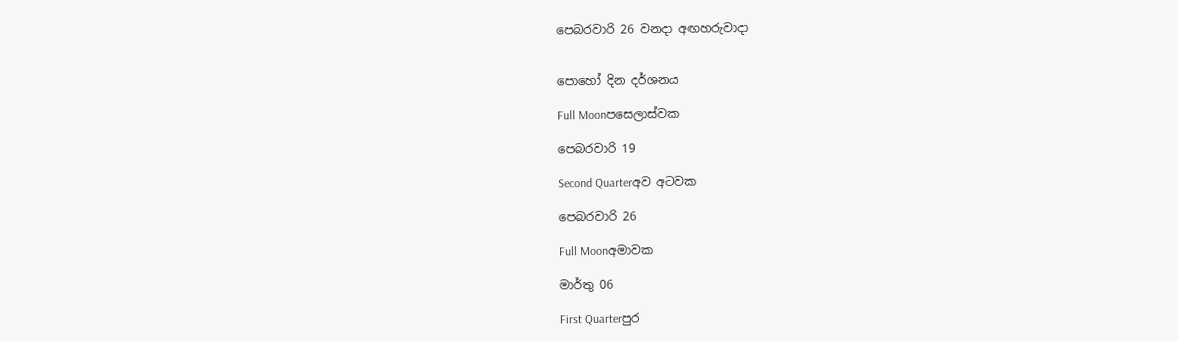පෙබරවාරි 26 වනදා අඟහරුවාදා


පොහෝ දින දර්ශනය

Full Moonපසෙලාස්වක

පෙබරවාරි 19

Second Quarterඅව අටවක

පෙබරවාරි 26

Full Moonඅමාවක

මාර්තු 06

First Quarterපුර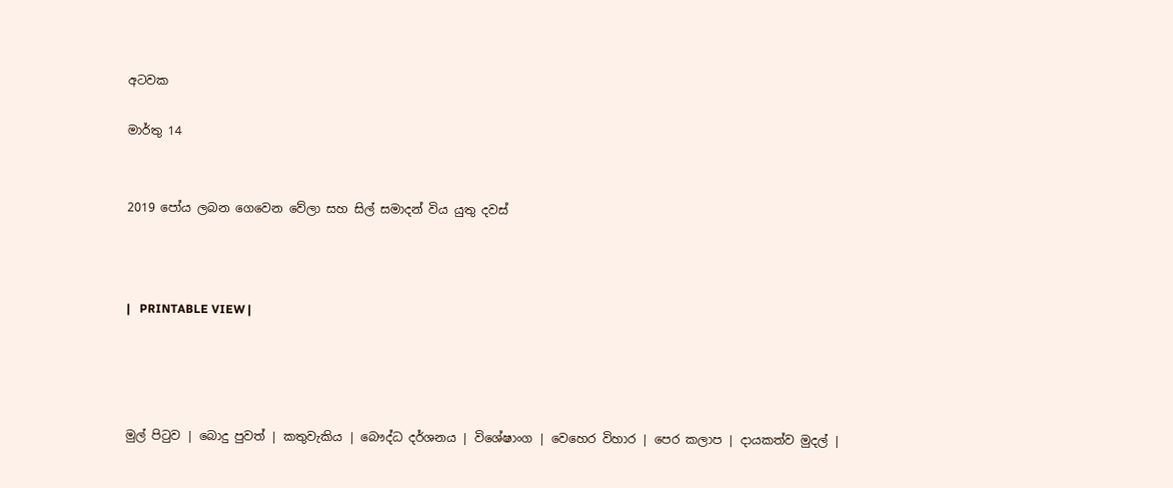අටවක

මාර්තු 14


2019 පෝය ලබන ගෙවෙන වේලා සහ සිල් සමාදන් විය යුතු දවස්



|   PRINTABLE VIEW |




මුල් පිටුව | බොදු පුවත් | කතුවැකිය | බෞද්ධ දර්ශනය | විශේෂාංග | වෙහෙර විහාර | පෙර කලාප | දායකත්ව මුදල් |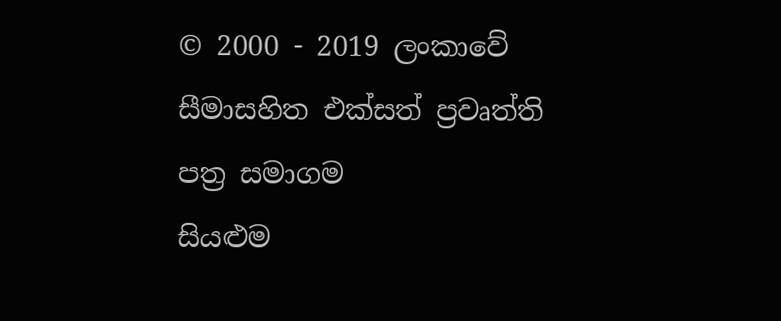© 2000 - 2019 ලංකාවේ සීමාසහිත එක්සත් ප්‍රවෘත්ති පත්‍ර සමාගම
සියළුම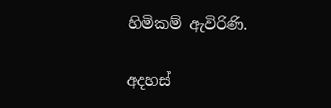හිමිකම් ඇවිරිණි.

අදහස්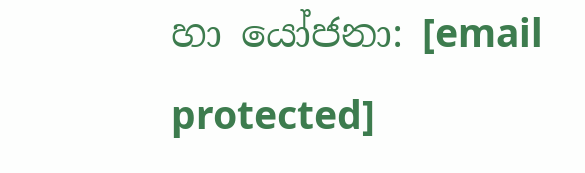හා යෝජනා: [email protected]